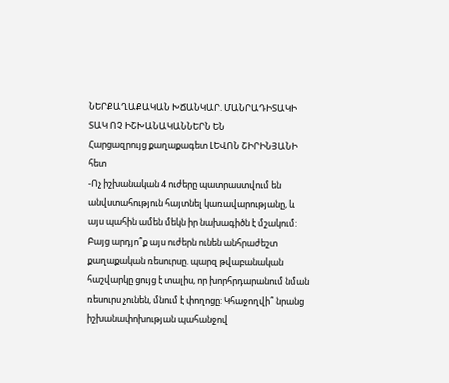ՆԵՐՔԱՂԱՔԱԿԱՆ ԽՃԱՆԿԱՐ. ՄԱՆՐԱԴԻՏԱԿԻ ՏԱԿ ՈՉ ԻՇԽԱՆԱԿԱՆՆԵՐՆ ԵՆ
Հարցազրույց քաղաքագետ ԼԵՎՈՆ ՇԻՐԻՆՅԱՆԻ հետ
-Ոչ իշխանական 4 ուժերը պատրաստվում են անվստահություն հայտնել կառավարությանը, և այս պահին ամեն մեկն իր նախագիծն է մշակում: Բայց արդյո՞ք այս ուժերն ունեն անհրաժեշտ քաղաքական ռեսուրսը. պարզ թվաբանական հաշվարկը ցույց է տալիս, որ խորհրդարանում նման ռեսուրս չունեն, մնում է փողոցը: Կհաջողվի՞ նրանց իշխանափոխության պահանջով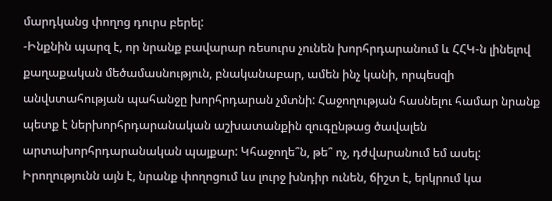մարդկանց փողոց դուրս բերել:
-Ինքնին պարզ է, որ նրանք բավարար ռեսուրս չունեն խորհրդարանում և ՀՀԿ-ն լինելով քաղաքական մեծամասնություն, բնականաբար, ամեն ինչ կանի, որպեսզի անվստահության պահանջը խորհրդարան չմտնի: Հաջողության հասնելու համար նրանք պետք է ներխորհրդարանական աշխատանքին զուգընթաց ծավալեն արտախորհրդարանական պայքար: Կհաջողե՞ն, թե՞ ոչ, դժվարանում եմ ասել: Իրողությունն այն է, նրանք փողոցում ևս լուրջ խնդիր ունեն, ճիշտ է, երկրում կա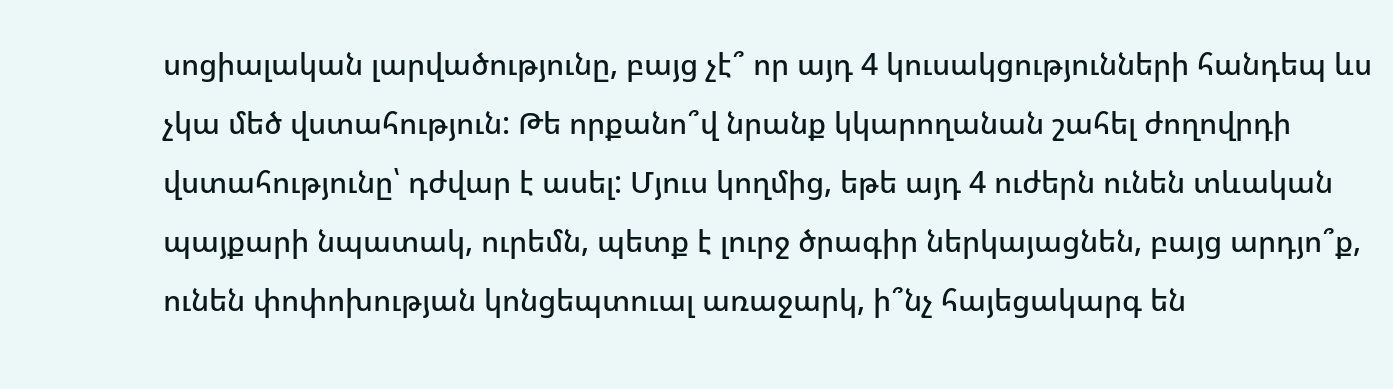սոցիալական լարվածությունը, բայց չէ՞ որ այդ 4 կուսակցությունների հանդեպ ևս չկա մեծ վստահություն: Թե որքանո՞վ նրանք կկարողանան շահել ժողովրդի վստահությունը՝ դժվար է ասել: Մյուս կողմից, եթե այդ 4 ուժերն ունեն տևական պայքարի նպատակ, ուրեմն, պետք է լուրջ ծրագիր ներկայացնեն, բայց արդյո՞ք, ունեն փոփոխության կոնցեպտուալ առաջարկ, ի՞նչ հայեցակարգ են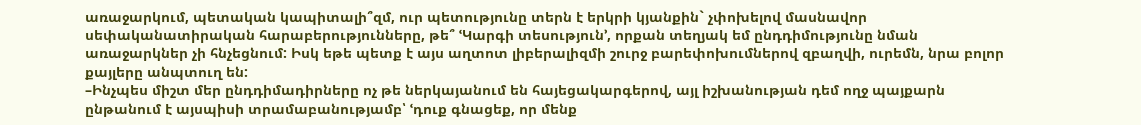առաջարկում, պետական կապիտալի՞զմ, ուր պետությունը տերն է երկրի կյանքին` չփոխելով մասնավոր սեփականատիրական հարաբերությունները, թե՞ ՙԿարգի տեսություն՚, որքան տեղյակ եմ ընդդիմությունը նման առաջարկներ չի հնչեցնում: Իսկ եթե պետք է այս աղտոտ լիբերալիզմի շուրջ բարեփոխումներով զբաղվի, ուրեմն, նրա բոլոր քայլերը անպտուղ են:
–Ինչպես միշտ մեր ընդդիմադիրները ոչ թե ներկայանում են հայեցակարգերով, այլ իշխանության դեմ ողջ պայքարն ընթանում է այսպիսի տրամաբանությամբ՝ ՙդուք գնացեք, որ մենք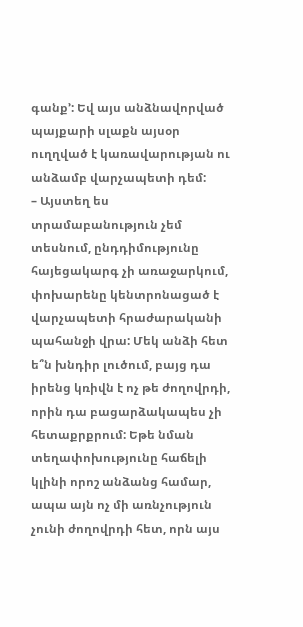գանք՚: Եվ այս անձնավորված պայքարի սլաքն այսօր ուղղված է կառավարության ու անձամբ վարչապետի դեմ:
– Այստեղ ես տրամաբանություն չեմ տեսնում, ընդդիմությունը հայեցակարգ չի առաջարկում, փոխարենը կենտրոնացած է վարչապետի հրաժարականի պահանջի վրա: Մեկ անձի հետ ե՞ն խնդիր լուծում, բայց դա իրենց կռիվն է ոչ թե ժողովրդի, որին դա բացարձակապես չի հետաքրքրում: Եթե նման տեղափոխությունը հաճելի կլինի որոշ անձանց համար, ապա այն ոչ մի առնչություն չունի ժողովրդի հետ, որն այս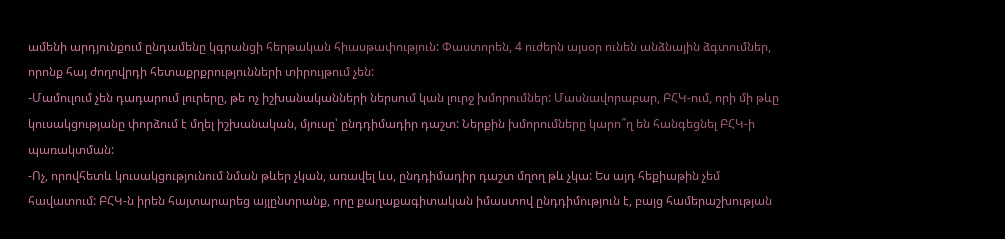ամենի արդյունքում ընդամենը կգրանցի հերթական հիասթափություն: Փաստորեն, 4 ուժերն այսօր ունեն անձնային ձգտումներ, որոնք հայ ժողովրդի հետաքրքրությունների տիրույթում չեն:
-Մամուլում չեն դադարում լուրերը, թե ոչ իշխանականների ներսում կան լուրջ խմորումներ: Մասնավորաբար, ԲՀԿ-ում, որի մի թևը կուսակցությանը փորձում է մղել իշխանական, մյուսը՝ ընդդիմադիր դաշտ: Ներքին խմորումները կարո՞ղ են հանգեցնել ԲՀԿ-ի պառակտման:
-Ոչ, որովհետև կուսակցությունում նման թևեր չկան, առավել ևս, ընդդիմադիր դաշտ մղող թև չկա: Ես այդ հեքիաթին չեմ հավատում: ԲՀԿ-ն իրեն հայտարարեց այլընտրանք, որը քաղաքագիտական իմաստով ընդդիմություն է, բայց համերաշխության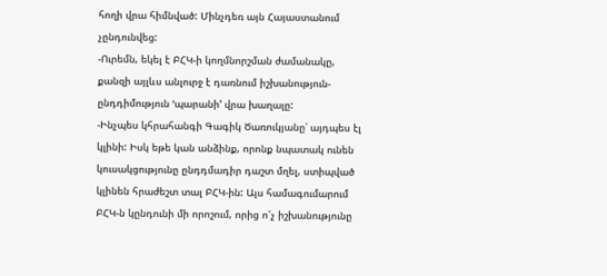հողի վրա հիմնված: Մինչդեռ այն Հայաստանում չընդունվեց:
-Ուրեմն, եկել է ԲՀԿ-ի կողմնորշման ժամանակը, քանզի այլևս անլուրջ է դառնում իշխանություն-ընդդիմություն ՙպարանի՚ վրա խաղալը:
-Ինչպես կհրահանգի Գագիկ Ծառուկյանը՝ այդպես էլ կլինի: Իսկ եթե կան անձինք, որոնք նպատակ ունեն կուսակցությունը ընդդմադիր դաշտ մղել, ստիպված կլինեն հրաժեշտ տալ ԲՀԿ-ին: Այս համագումարում ԲՀԿ-ն կընդունի մի որոշում, որից ո՜չ իշխանությունը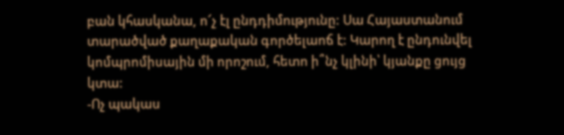բան կհասկանա, ո՜չ էլ ընդդիմությունը: Սա Հայաստանում տարածված քաղաքական գործելաոճ է: Կարող է ընդունվել կոմպրոմիսային մի որոշում, հետո ի՞նչ կլինի՝ կյանքը ցույց կտա:
-Ոչ պակաս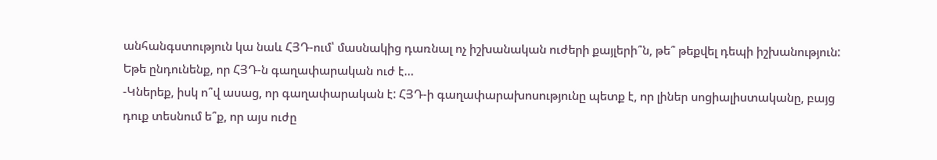անհանգստություն կա նաև ՀՅԴ-ում՝ մասնակից դառնալ ոչ իշխանական ուժերի քայլերի՞ն, թե՞ թեքվել դեպի իշխանություն: Եթե ընդունենք, որ ՀՅԴ-ն գաղափարական ուժ է…
-Կներեք, իսկ ո՞վ ասաց, որ գաղափարական է: ՀՅԴ-ի գաղափարախոսությունը պետք է, որ լիներ սոցիալիստականը, բայց դուք տեսնում ե՞ք, որ այս ուժը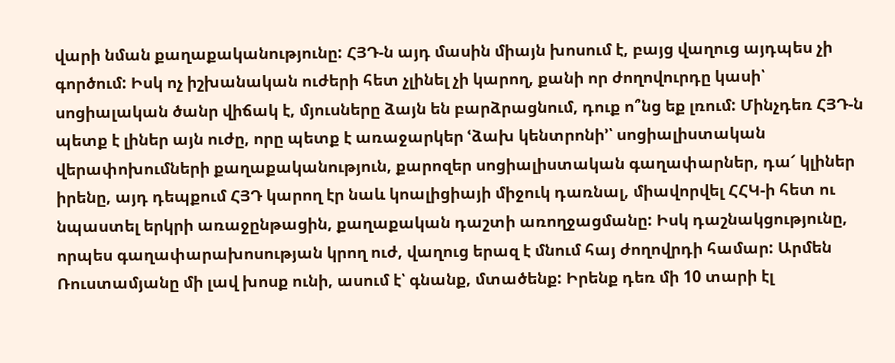վարի նման քաղաքականությունը: ՀՅԴ-ն այդ մասին միայն խոսում է, բայց վաղուց այդպես չի գործում: Իսկ ոչ իշխանական ուժերի հետ չլինել չի կարող, քանի որ ժողովուրդը կասի՝ սոցիալական ծանր վիճակ է, մյուսները ձայն են բարձրացնում, դուք ո՞նց եք լռում: Մինչդեռ ՀՅԴ-ն պետք է լիներ այն ուժը, որը պետք է առաջարկեր ՙձախ կենտրոնի՚՝ սոցիալիստական վերափոխումների քաղաքականություն, քարոզեր սոցիալիստական գաղափարներ, դա՜ կլիներ իրենը, այդ դեպքում ՀՅԴ կարող էր նաև կոալիցիայի միջուկ դառնալ, միավորվել ՀՀԿ-ի հետ ու նպաստել երկրի առաջընթացին, քաղաքական դաշտի առողջացմանը: Իսկ դաշնակցությունը, որպես գաղափարախոսության կրող ուժ, վաղուց երազ է մնում հայ ժողովրդի համար: Արմեն Ռուստամյանը մի լավ խոսք ունի, ասում է՝ գնանք, մտածենք: Իրենք դեռ մի 10 տարի էլ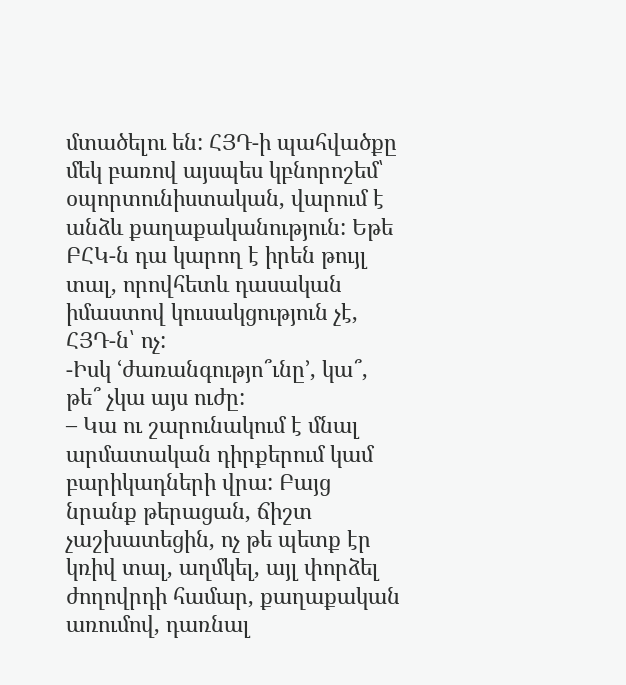մտածելու են: ՀՅԴ-ի պահվածքը մեկ բառով այսպես կբնորոշեմ՝ օպորտունիստական, վարում է անձև քաղաքականություն: Եթե ԲՀԿ-ն դա կարող է իրեն թույլ տալ, որովհետև դասական իմաստով կուսակցություն չէ, ՀՅԴ-ն՝ ոչ:
-Իսկ ՙժառանգությո՞ւնը՚, կա՞, թե՞ չկա այս ուժը:
– Կա ու շարունակում է մնալ արմատական դիրքերում կամ բարիկադների վրա: Բայց նրանք թերացան, ճիշտ չաշխատեցին, ոչ թե պետք էր կռիվ տալ, աղմկել, այլ փորձել ժողովրդի համար, քաղաքական առումով, դառնալ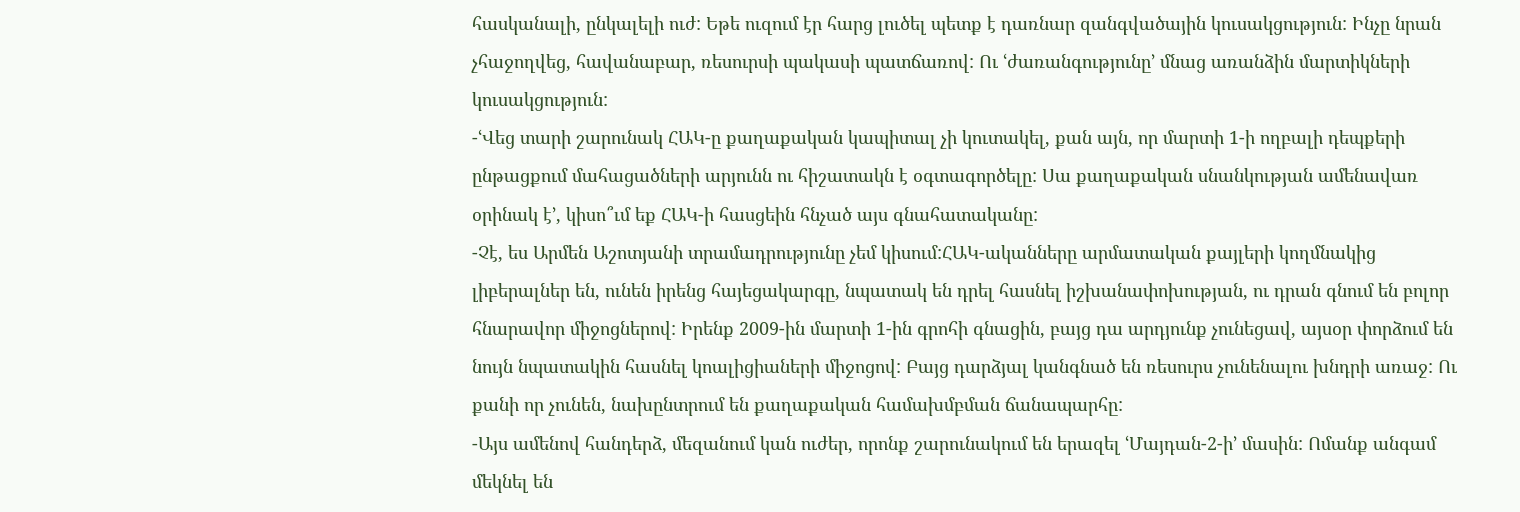հասկանալի, ընկալելի ուժ: Եթե ուզում էր հարց լուծել պետք է դառնար զանգվածային կուսակցություն: Ինչը նրան չհաջողվեց, հավանաբար, ռեսուրսի պակասի պատճառով: Ու ՙժառանգությունը՚ մնաց առանձին մարտիկների կուսակցություն:
-ՙՎեց տարի շարունակ ՀԱԿ-ը քաղաքական կապիտալ չի կուտակել, քան այն, որ մարտի 1-ի ողբալի դեպքերի ընթացքում մահացածների արյունն ու հիշատակն է օգտագործելը: Սա քաղաքական սնանկության ամենավառ օրինակ է՚, կիսո՞ւմ եք ՀԱԿ-ի հասցեին հնչած այս գնահատականը:
-Չէ, ես Արմեն Աշոտյանի տրամադրությունը չեմ կիսում:ՀԱԿ-ականները արմատական քայլերի կողմնակից լիբերալներ են, ունեն իրենց հայեցակարգը, նպատակ են դրել հասնել իշխանափոխության, ու դրան գնում են բոլոր հնարավոր միջոցներով: Իրենք 2009-ին մարտի 1-ին գրոհի գնացին, բայց դա արդյունք չունեցավ, այսօր փորձում են նույն նպատակին հասնել կոալիցիաների միջոցով: Բայց դարձյալ կանգնած են ռեսուրս չունենալու խնդրի առաջ: Ու քանի որ չունեն, նախընտրում են քաղաքական համախմբման ճանապարհը:
-Այս ամենով հանդերձ, մեզանում կան ուժեր, որոնք շարունակում են երազել ՙՄայդան-2-ի՚ մասին: Ոմանք անգամ մեկնել են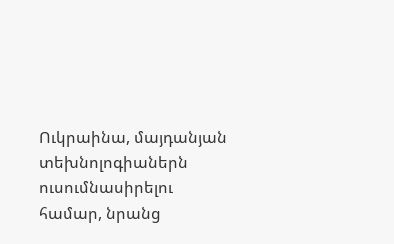Ուկրաինա, մայդանյան տեխնոլոգիաներն ուսումնասիրելու համար, նրանց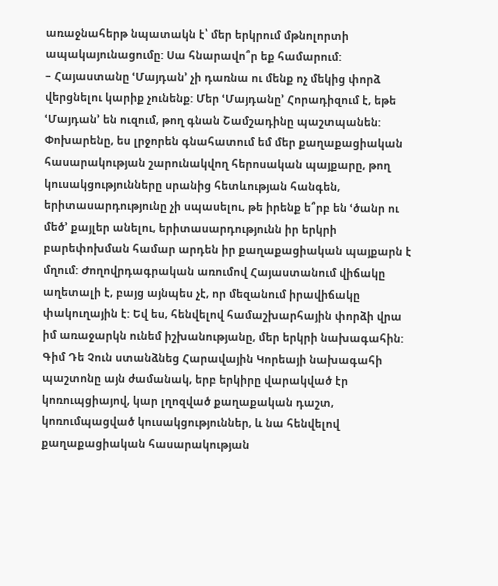առաջնահերթ նպատակն է՝ մեր երկրում մթնոլորտի ապակայունացումը: Սա հնարավո՞ր եք համարում:
– Հայաստանը ՙՄայդան՚ չի դառնա ու մենք ոչ մեկից փորձ վերցնելու կարիք չունենք: Մեր ՙՄայդանը՚ Հորադիզում է, եթե ՙՄայդան՚ են ուզում, թող գնան Շամշադինը պաշտպանեն: Փոխարենը, ես լրջորեն գնահատում եմ մեր քաղաքացիական հասարակության շարունակվող հերոսական պայքարը, թող կուսակցությունները սրանից հետևության հանգեն, երիտասարդությունը չի սպասելու, թե իրենք ե՞րբ են ՙծանր ու մեծ՚ քայլեր անելու, երիտասարդությունն իր երկրի բարեփոխման համար արդեն իր քաղաքացիական պայքարն է մղում: Ժողովրդագրական առումով Հայաստանում վիճակը աղետալի է, բայց այնպես չէ, որ մեզանում իրավիճակը փակուղային է: Եվ ես, հենվելով համաշխարհային փորձի վրա իմ առաջարկն ունեմ իշխանությանը, մեր երկրի նախագահին: Գիմ Դե Չուն ստանձնեց Հարավային Կորեայի նախագահի պաշտոնը այն ժամանակ, երբ երկիրը վարակված էր կոռուպցիայով, կար լղոզված քաղաքական դաշտ, կոռումպացված կուսակցություններ, և նա հենվելով քաղաքացիական հասարակության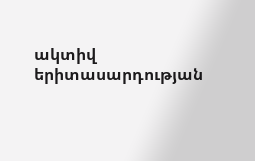ակտիվ երիտասարդության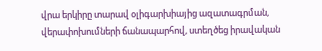վրա երկիրը տարավ օլիգարխիայից ազատագրման, վերափոխումների ճանապարհով, ստեղծեց իրավական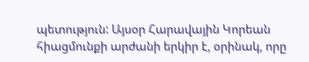պետություն: Այսօր Հարավային Կորեան հիացմունքի արժանի երկիր է, օրինակ, որը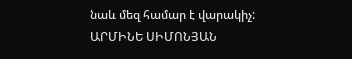նաև մեզ համար է վարակիչ:
ԱՐՄԻՆԵ ՍԻՄՈՆՅԱՆ